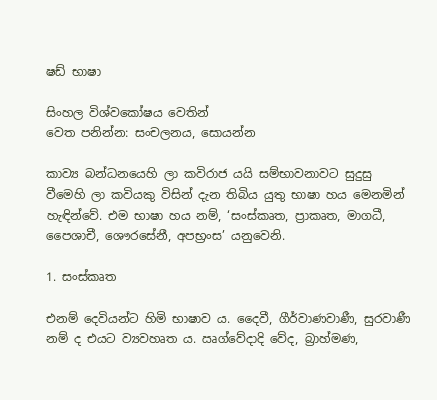ෂඩ් භාෂා

සිංහල විශ්වකෝෂය වෙතින්
වෙත පනින්න: සංචලනය, සොයන්න

කාව්‍ය බන්ධනයෙහි ලා කවිරාජ යයි සම්භාවනාවට සුදුසු වීමෙහි ලා කවියකු විසින් දැන තිබිය යුතු භාෂා හය මෙනමින් හැඳින්වේ. එම භාෂා හය නම්, ‘සංස්කෘත, ප්‍රාකෘත, මාගධී, පෛශාචී, ශෞරසේනී, අපභ්‍රංස’ යනුවෙනි.

1. සංස්කෘත

එනම් දෙවියන්ට හිමි භාෂාව ය. දෛවී, ගීර්වාණවාණී, සුරවාණී නම් ද එයට ව්‍යවහෘත ය. ඍග්වේදාදි වේද, බ්‍රාහ්මණ,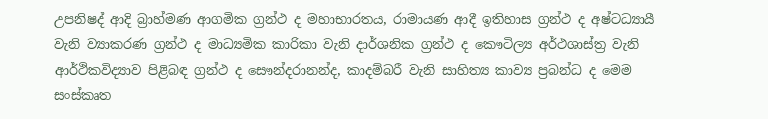උපනිෂද් ආදි බ්‍රාහ්මණ ආගමික ග්‍රන්ථ ද මහාභාරතය, රාමායණ ආදී ඉතිහාස ග්‍රන්ථ ද අෂ්ටධ්‍යායී වැනි ව්‍යාකරණ ග්‍රන්ථ ද මාධ්‍යමික කාරිකා වැනි දාර්ශනික ග්‍රන්ථ ද කෞටිල්‍ය අර්ථශාස්ත්‍ර වැනි ආර්ථිකවිද්‍යාව පිළිබඳ ග්‍රන්ථ ද සෞන්දරානන්ද, කාදම්බරී වැනි සාහිත්‍ය කාව්‍ය ප්‍රබන්ධ ද මෙම සංස්කෘත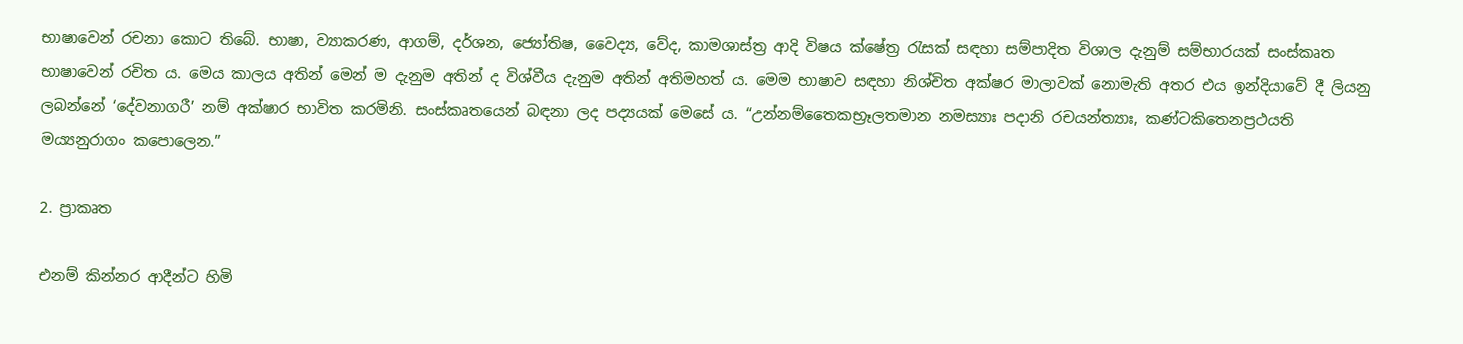භාෂාවෙන් රචනා කොට තිබේ. භාෂා, ව්‍යාකරණ, ආගම්, දර්ශන, ජ්‍යෝතිෂ, වෛද්‍ය, වේද, කාමශාස්ත්‍ර ආදි විෂය ක්ෂේත්‍ර රැසක් සඳහා සම්පාදිත විශාල දැනුම් සම්භාරයක් සංස්කෘත භාෂාවෙන් රචිත ය. මෙය කාලය අතින් මෙන් ම දැනුම අතින් ද විශ්වීය දැනුම අතින් අතිමහත් ය. මෙම භාෂාව සඳහා නිශ්චිත අක්ෂර මාලාවක් නොමැති අතර එය ඉන්දියාවේ දී ලියනු ලබන්නේ ‘දේවනාගරී’ නම් අක්ෂාර භාවිත කරමිනි. සංස්කෘතයෙන් බඳනා ලද පද්‍යයක් මෙසේ ය. “උන්නම්තෛකභ්‍රෑලතමාන නමස්‍යාඃ පදානි රචයන්ත්‍යාඃ, කණ්ටකිතෙනප්‍රථයති මය්‍යනුරාගං කපොලෙන.”

2. ප්‍රාකෘත

එනම් කින්නර ආදීන්ට හිමි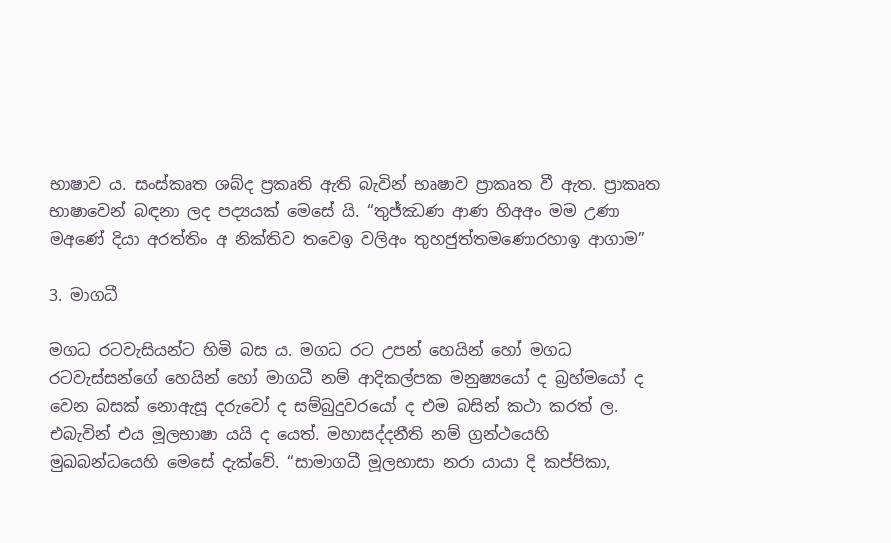භාෂාව ය. සංස්කෘත ශබ්ද ප්‍රකෘති ඇති බැවින් භෘෂාව ප්‍රාකෘත වී ඇත. ප්‍රාකෘත භාෂාවෙන් බඳනා ලද පද්‍යයක් මෙසේ යි. “තුජ්ඣණ ආණ හිඅඅං මම උණා මඅණේ දියා අරත්තිං අ නික්තිව තවෙඉ වලිඅං තුහජුත්තමණොරහාඉ ආගාම”

3. මාගධී

මගධ රටවැසියන්ට හිමි බස ය. මගධ රට උපන් හෙයින් හෝ මගධ රටවැස්සන්ගේ හෙයින් හෝ මාගධී නම් ආදිකල්පක මනුෂ්‍යයෝ ද බ්‍රහ්මයෝ ද වෙන බසක් නොඇසූ දරුවෝ ද සම්බුදුවරයෝ ද එම බසින් කථා කරත් ල. එබැවින් එය මූලභාෂා යයි ද යෙත්. මහාසද්දනීති නම් ග්‍රන්ථයෙහි මුඛබන්ධයෙහි මෙසේ දැක්වේ. “සාමාගධී මූලභාසා නරා යායා දි කප්පිකා,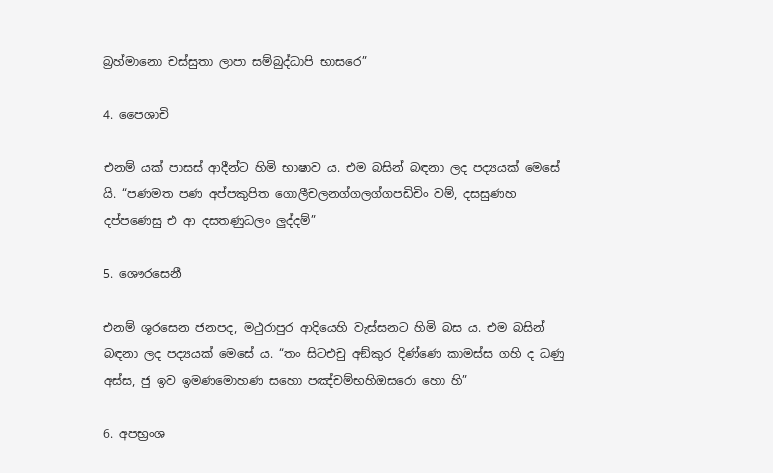බ්‍රහ්මානො චස්සුතා ලාපා සම්බුද්ධාපි භාසරෙ”

4. පෛශාචි

එනම් යක් පාසස් ආදීන්ට හිමි භාෂාව ය. එම බසින් බඳනා ලද පද්‍යයක් මෙසේ යි. “පණමත පණ අප්පකුපිත ගොලීචලනග්ගලග්ගපඩිචිං වම්, දසසුණහ දප්පණෙසු එ ආ දසතණුධලං ලුද්දම්”

5. ශෞරසෙනී

එනම් ශූරසෙන ජනපද, මථුරාපුර ආදියෙහි වැස්සනට හිමි බස ය. එම බසින් බඳනා ලද පද්‍යයක් මෙසේ ය. “තං සිටඑචු අඞ්කුර දිණ්ණෙ කාමස්ස ගහි ද ධණු අස්ස, ජු ඉව ඉමණමොහණ සහො පඤ්චම්භහිඔසරො හො හි”

6. අපභ්‍රංශ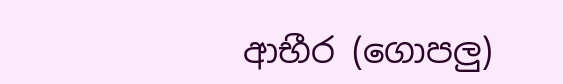ආභීර (ගොපලු)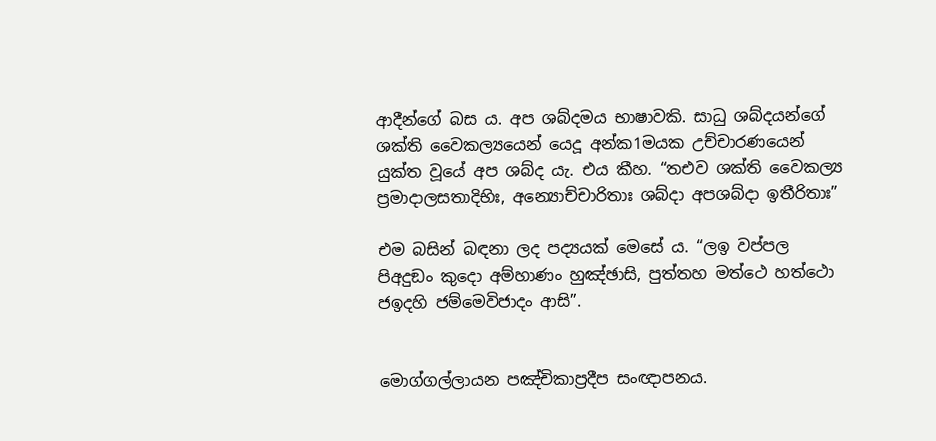ආදීන්ගේ බස ය. අප ශබ්දමය භාෂාවකි. සාධු ශබ්දයන්ගේ ශක්ති වෛකල්‍යයෙන් යෙදූ අන්ක1මයක උච්චාරණයෙන් යුක්ත වූයේ අප ශබ්ද යැ. එය කීහ. “තඑව ශක්ති වෛකල්‍ය ප්‍රමාදාලසතාදිභිඃ, අන්‍යොච්චාරිතාඃ ශබ්දා අපශබ්දා ඉතීරිතාඃ”

එම බසින් බඳනා ලද පද්‍යයක් මෙසේ ය. “ලඉ වප්පල පිඅදුඞං කුදො අම්හාණං හුඤ්ඡාසි, පුත්තහ මත්ථෙ හත්ථො ජඉදහි ජම්මෙවිජාදං ආසි”.


මොග්ගල්ලායන පඤ්චිකාප්‍රදීප සංඥාපනය.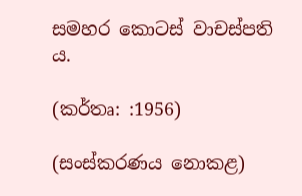සමහර කොටස් වාචස්පති ය.

(කර්තෘ: :1956)

(සංස්කරණය නොකළ)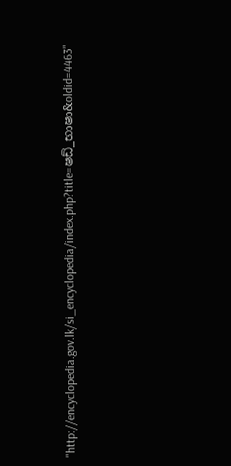"http://encyclopedia.gov.lk/si_encyclopedia/index.php?title=ෂඩ්_භාෂා&oldid=4463"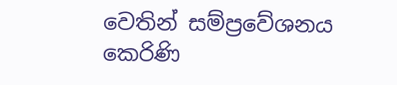වෙතින් සම්ප්‍රවේශනය කෙරිණි